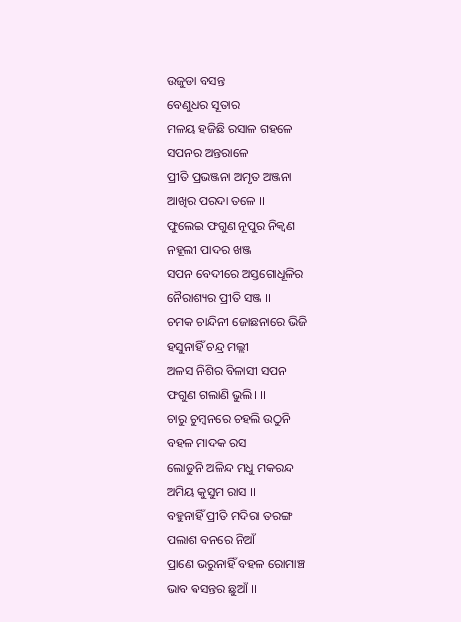ଉଜୁଡା ବସନ୍ତ
ବେଣୁଧର ସୂତାର
ମଳୟ ହଜିଛି ରସାଳ ଗହଳେ
ସପନର ଅନ୍ତରାଳେ
ପ୍ରୀତି ପ୍ରଭଞ୍ଜନା ଅମୃତ ଅଞ୍ଜନା
ଆଖିର ପରଦା ତଳେ ।।
ଫୁଲେଇ ଫଗୁଣ ନୂପୁର ନିକ୍ବଣ
ନହୂଲୀ ପାଦର ଖଞ୍ଜ
ସପନ ବେଦୀରେ ଅସ୍ତଗୋଧୂଳିର
ନୈରାଶ୍ୟର ପ୍ରୀତି ସଞ୍ଜ ।।
ଚମକ ଚାନ୍ଦିନୀ ଜୋଛନାରେ ଭିଜି
ହସୁନାହିଁ ଚନ୍ଦ୍ର ମଲ୍ଲୀ
ଅଳସ ନିଶିର ବିଳାସୀ ସପନ
ଫଗୁଣ ଗଲାଣି ଭୁଲି। ।।
ଚାରୁ ଚୁମ୍ବନରେ ଚହଲି ଉଠୁନି
ବହଳ ମାଦକ ରସ
ଲୋଡୁନି ଅଳିନ୍ଦ ମଧୁ ମକରନ୍ଦ
ଅମିୟ କୁସୁମ ରାସ ।।
ବହୁନାହିଁ ପ୍ରୀତି ମଦିରା ତରଙ୍ଗ
ପଲାଶ ବନରେ ନିଆଁ
ପ୍ରାଣେ ଭରୁନାହିଁ ବହଳ ରୋମାଞ୍ଚ
ଭାବ ଵସନ୍ତର ଛୁଆଁ ।।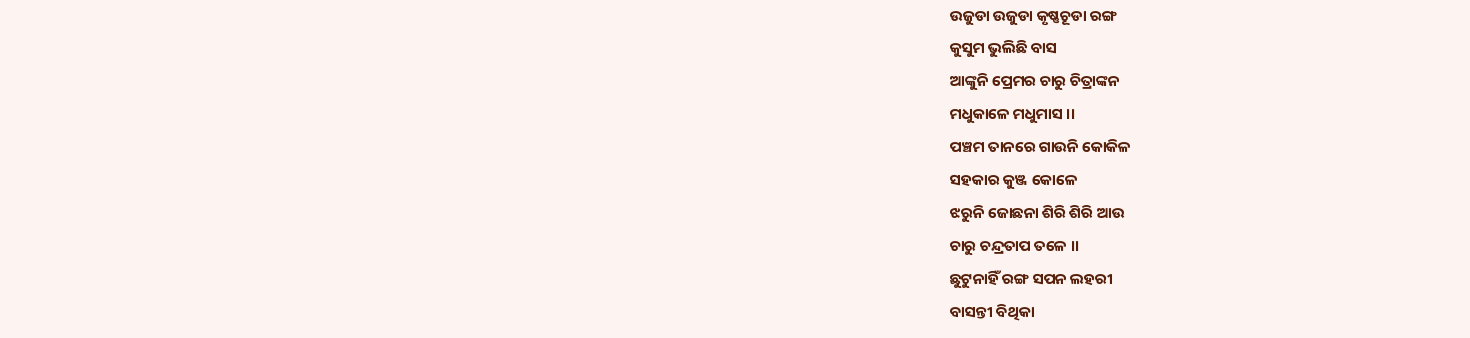ଉଜୁଡା ଉଜୁଡା କୃଷ୍ଣଚୂଡା ରଙ୍ଗ
କୁସୁମ ଭୁଲିଛି ବାସ
ଆଙ୍କୁନି ପ୍ରେମର ଚାରୁ ଚିତ୍ରାଙ୍କନ
ମଧୁକାଳେ ମଧୁମାସ ।।
ପଞ୍ଚମ ତାନରେ ଗାଉନି କୋକିଳ
ସହକାର କୁଞ୍ଜ କୋଳେ
ଝରୁନି ଜୋଛନା ଶିରି ଶିରି ଆଉ
ଚାରୁ ଚନ୍ଦ୍ରତାପ ତଳେ ।।
ଛୁଟୁନାହିଁ ରଙ୍ଗ ସପନ ଲହରୀ
ବାସନ୍ତୀ ବିଥିକା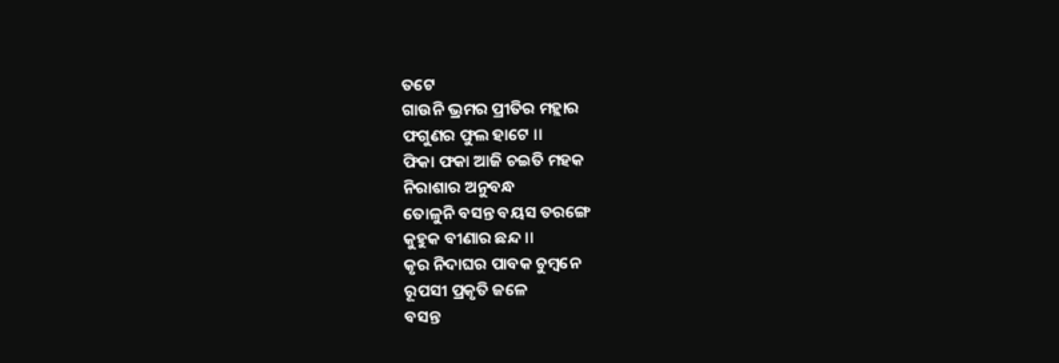ତଟେ
ଗାଉନି ଭ୍ରମର ପ୍ରୀତିର ମହ୍ଲାର
ଫଗୁଣର ଫୁଲ ହାଟେ ।।
ଫିକା ଫକା ଆଜି ଚଇତି ମହକ
ନିରାଶାର ଅନୁବନ୍ଧ
ତୋଳୁନି ବସନ୍ତ ବୟସ ତରଙ୍ଗେ
କୁହୁକ ବୀଣାର ଛନ୍ଦ ।।
କୃର ନିଦାଘର ପାବକ ଚୁମ୍ବନେ
ରୂପସୀ ପ୍ରକୃତି ଜଳେ
ବସନ୍ତ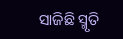ସାଜିଛି ସ୍ମୃତି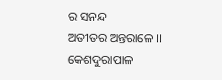ର ସନନ୍ଦ
ଅତୀତର ଅନ୍ତରାଳେ ।।
କେଶଦୁରାପାଳ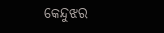କେନ୍ଦୁଝର